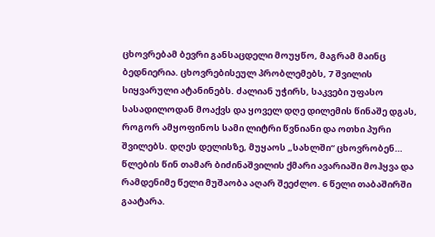ცხოვრებამ ბევრი განსაცდელი მოუყწო, მაგრამ მაინც ბედნიერია. ცხოვრებისეულ პრობლემებს, 7 შვილის სიყვარული ატანინებს. ძალიან უჭირს, საკვები უფასო სასადილოდან მოაქვს და ყოველ დღე დილემის წინაშე დგას, როგორ ამყოფინოს სამი ლიტრი წვნიანი და ოთხი პური შვილებს. დღეს დელისზე, მუყაოს „სახლში“ ცხოვრობენ…
წლების წინ თამარ ბიძინაშვილის ქმარი ავარიაში მოჰყვა და რამდენიმე წელი მუშაობა აღარ შეეძლო. 6 წელი თაბაშირში გაატარა.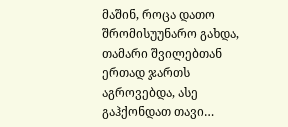მაშინ, როცა დათო შრომისუუნარო გახდა, თამარი შვილებთან ერთად ჯართს აგროვებდა, ასე გაჰქონდათ თავი…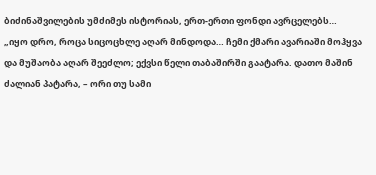ბიძინაშვილების უმძიმეს ისტორიას, ერთ-ერთი ფონდი ავრცელებს…
„იყო დრო, როცა სიცოცხლე აღარ მინდოდა… ჩემი ქმარი ავარიაში მოჰყვა და მუშაობა აღარ შეეძლო; ექვსი წელი თაბაშირში გაატარა. დათო მაშინ ძალიან პატარა, – ორი თუ სამი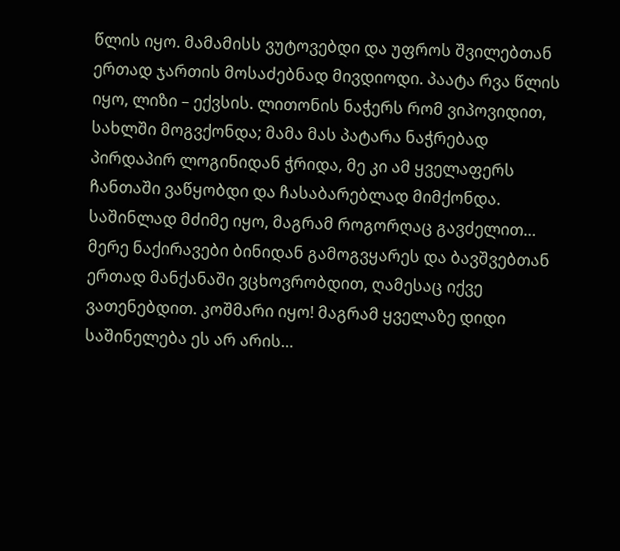წლის იყო. მამამისს ვუტოვებდი და უფროს შვილებთან ერთად ჯართის მოსაძებნად მივდიოდი. პაატა რვა წლის იყო, ლიზი – ექვსის. ლითონის ნაჭერს რომ ვიპოვიდით, სახლში მოგვქონდა; მამა მას პატარა ნაჭრებად პირდაპირ ლოგინიდან ჭრიდა, მე კი ამ ყველაფერს ჩანთაში ვაწყობდი და ჩასაბარებლად მიმქონდა. საშინლად მძიმე იყო, მაგრამ როგორღაც გავძელით… მერე ნაქირავები ბინიდან გამოგვყარეს და ბავშვებთან ერთად მანქანაში ვცხოვრობდით, ღამესაც იქვე ვათენებდით. კოშმარი იყო! მაგრამ ყველაზე დიდი საშინელება ეს არ არის…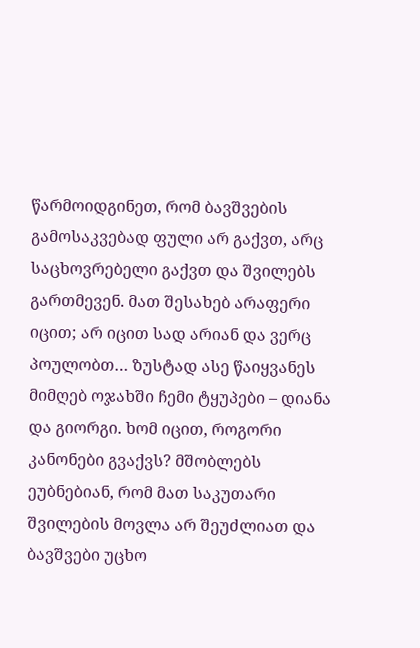წარმოიდგინეთ, რომ ბავშვების გამოსაკვებად ფული არ გაქვთ, არც საცხოვრებელი გაქვთ და შვილებს გართმევენ. მათ შესახებ არაფერი იცით; არ იცით სად არიან და ვერც პოულობთ… ზუსტად ასე წაიყვანეს მიმღებ ოჯახში ჩემი ტყუპები – დიანა და გიორგი. ხომ იცით, როგორი კანონები გვაქვს? მშობლებს ეუბნებიან, რომ მათ საკუთარი შვილების მოვლა არ შეუძლიათ და ბავშვები უცხო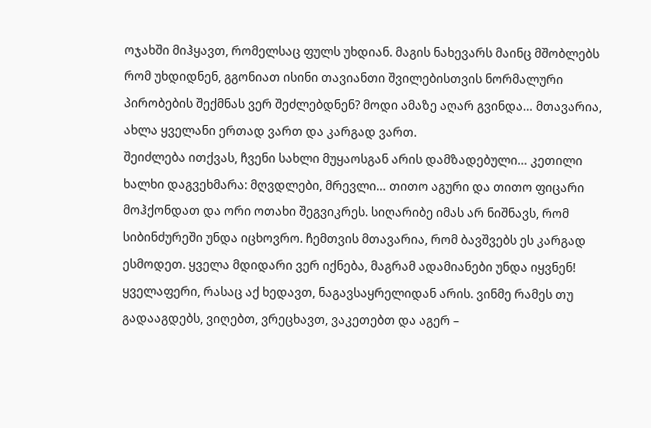ოჯახში მიჰყავთ, რომელსაც ფულს უხდიან. მაგის ნახევარს მაინც მშობლებს რომ უხდიდნენ, გგონიათ ისინი თავიანთი შვილებისთვის ნორმალური პირობების შექმნას ვერ შეძლებდნენ? მოდი ამაზე აღარ გვინდა… მთავარია, ახლა ყველანი ერთად ვართ და კარგად ვართ.
შეიძლება ითქვას, ჩვენი სახლი მუყაოსგან არის დამზადებული… კეთილი ხალხი დაგვეხმარა: მღვდლები, მრევლი… თითო აგური და თითო ფიცარი მოჰქონდათ და ორი ოთახი შეგვიკრეს. სიღარიბე იმას არ ნიშნავს, რომ სიბინძურეში უნდა იცხოვრო. ჩემთვის მთავარია, რომ ბავშვებს ეს კარგად ესმოდეთ. ყველა მდიდარი ვერ იქნება, მაგრამ ადამიანები უნდა იყვნენ! ყველაფერი, რასაც აქ ხედავთ, ნაგავსაყრელიდან არის. ვინმე რამეს თუ გადააგდებს, ვიღებთ, ვრეცხავთ, ვაკეთებთ და აგერ –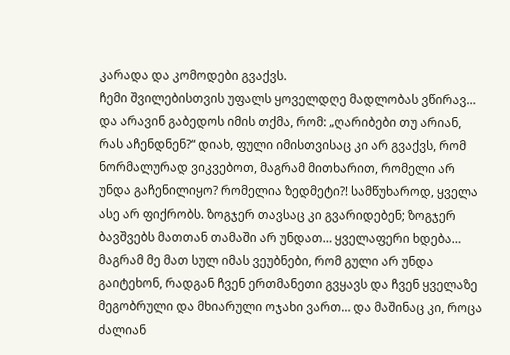კარადა და კომოდები გვაქვს.
ჩემი შვილებისთვის უფალს ყოველდღე მადლობას ვწირავ… და არავინ გაბედოს იმის თქმა, რომ: „ღარიბები თუ არიან, რას აჩენდნენ?“ დიახ, ფული იმისთვისაც კი არ გვაქვს, რომ ნორმალურად ვიკვებოთ, მაგრამ მითხარით, რომელი არ უნდა გაჩენილიყო? რომელია ზედმეტი?! სამწუხაროდ, ყველა ასე არ ფიქრობს. ზოგჯერ თავსაც კი გვარიდებენ; ზოგჯერ ბავშვებს მათთან თამაში არ უნდათ… ყველაფერი ხდება… მაგრამ მე მათ სულ იმას ვეუბნები, რომ გული არ უნდა გაიტეხონ, რადგან ჩვენ ერთმანეთი გვყავს და ჩვენ ყველაზე მეგობრული და მხიარული ოჯახი ვართ… და მაშინაც კი, როცა ძალიან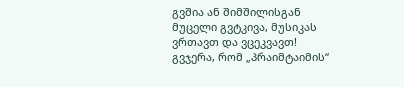გვშია ან შიმშილისგან მუცელი გვტკივა, მუსიკას ვრთავთ და ვცეკვავთ!
გვჯერა, რომ „პრაიმტაიმის“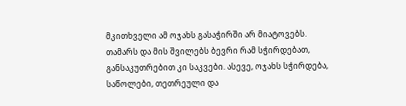მკითხველი ამ ოჯახს გასაჭირში არ მიატოვებს. თამარს და მის შვილებს ბევრი რამ სჭირდებათ, განსაკუთრებით კი საკვები. ასევე, ოჯახს სჭირდება, საწოლები, თეთრეული და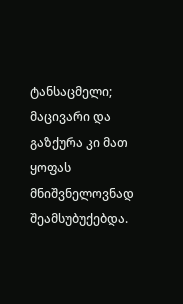ტანსაცმელი; მაცივარი და გაზქურა კი მათ ყოფას მნიშვნელოვნად შეამსუბუქებდა.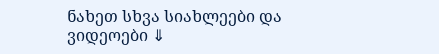ნახეთ სხვა სიახლეები და ვიდეოები ⇓